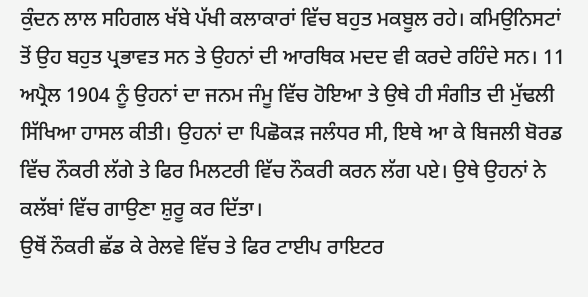ਕੁੰਦਨ ਲਾਲ ਸਹਿਗਲ ਖੱਬੇ ਪੱਖੀ ਕਲਾਕਾਰਾਂ ਵਿੱਚ ਬਹੁਤ ਮਕਬੂਲ ਰਹੇ। ਕਮਿਉਨਿਸਟਾਂ ਤੋਂ ਉਹ ਬਹੁਤ ਪ੍ਰਭਾਵਤ ਸਨ ਤੇ ਉਹਨਾਂ ਦੀ ਆਰਥਿਕ ਮਦਦ ਵੀ ਕਰਦੇ ਰਹਿੰਦੇ ਸਨ। 11 ਅਪ੍ਰੈਲ 1904 ਨੂੰ ਉਹਨਾਂ ਦਾ ਜਨਮ ਜੰਮੂ ਵਿੱਚ ਹੋਇਆ ਤੇ ਉਥੇ ਹੀ ਸੰਗੀਤ ਦੀ ਮੁੱਢਲੀ ਸਿੱਖਿਆ ਹਾਸਲ ਕੀਤੀ। ਉਹਨਾਂ ਦਾ ਪਿਛੋਕੜ ਜਲੰਧਰ ਸੀ, ਇਥੇ ਆ ਕੇ ਬਿਜਲੀ ਬੋਰਡ ਵਿੱਚ ਨੌਕਰੀ ਲੱਗੇ ਤੇ ਫਿਰ ਮਿਲਟਰੀ ਵਿੱਚ ਨੌਕਰੀ ਕਰਨ ਲੱਗ ਪਏ। ਉਥੇ ਉਹਨਾਂ ਨੇ ਕਲੱਬਾਂ ਵਿੱਚ ਗਾਉਣਾ ਸ਼ੁਰੂ ਕਰ ਦਿੱਤਾ।
ਉਥੋਂ ਨੌਕਰੀ ਛੱਡ ਕੇ ਰੇਲਵੇ ਵਿੱਚ ਤੇ ਫਿਰ ਟਾਈਪ ਰਾਇਟਰ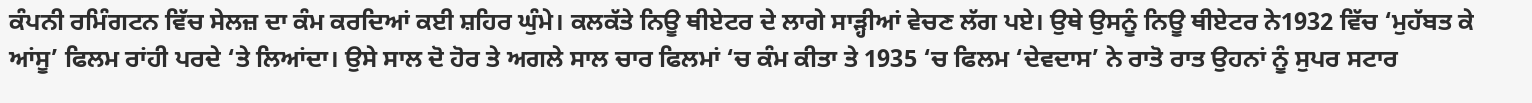ਕੰਪਨੀ ਰਮਿੰਗਟਨ ਵਿੱਚ ਸੇਲਜ਼ ਦਾ ਕੰਮ ਕਰਦਿਆਂ ਕਈ ਸ਼ਹਿਰ ਘੁੰਮੇ। ਕਲਕੱਤੇ ਨਿਊ ਥੀਏਟਰ ਦੇ ਲਾਗੇ ਸਾੜ੍ਹੀਆਂ ਵੇਚਣ ਲੱਗ ਪਏ। ਉਥੇ ਉਸਨੂੰ ਨਿਊ ਥੀਏਟਰ ਨੇ1932 ਵਿੱਚ ‘ਮੁਹੱਬਤ ਕੇ ਆਂਸੂ’ ਫਿਲਮ ਰਾਂਹੀ ਪਰਦੇ ‘ਤੇ ਲਿਆਂਦਾ। ਉਸੇ ਸਾਲ ਦੋ ਹੋਰ ਤੇ ਅਗਲੇ ਸਾਲ ਚਾਰ ਫਿਲਮਾਂ ‘ਚ ਕੰਮ ਕੀਤਾ ਤੇ 1935 ‘ਚ ਫਿਲਮ ‘ਦੇਵਦਾਸ’ ਨੇ ਰਾਤੋ ਰਾਤ ਉਹਨਾਂ ਨੂੰ ਸੁਪਰ ਸਟਾਰ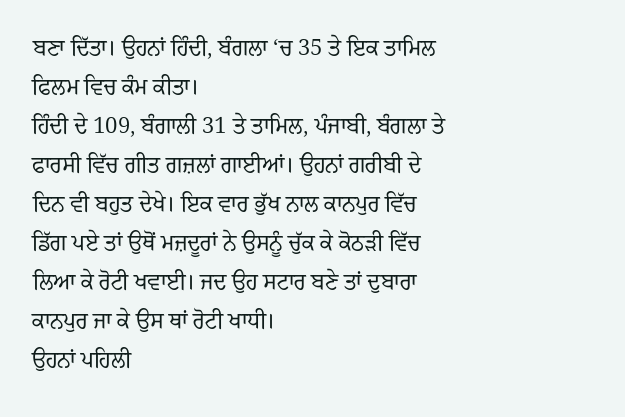ਬਣਾ ਦਿੱਤਾ। ਉਹਨਾਂ ਹਿੰਦੀ, ਬੰਗਲਾ ‘ਚ 35 ਤੇ ਇਕ ਤਾਮਿਲ ਫਿਲਮ ਵਿਚ ਕੰਮ ਕੀਤਾ।
ਹਿੰਦੀ ਦੇ 109, ਬੰਗਾਲੀ 31 ਤੇ ਤਾਮਿਲ, ਪੰਜਾਬੀ, ਬੰਗਲਾ ਤੇ ਫਾਰਸੀ ਵਿੱਚ ਗੀਤ ਗਜ਼ਲਾਂ ਗਾਈਆਂ। ਉਹਨਾਂ ਗਰੀਬੀ ਦੇ ਦਿਨ ਵੀ ਬਹੁਤ ਦੇਖੇ। ਇਕ ਵਾਰ ਭੁੱਖ ਨਾਲ ਕਾਨਪੁਰ ਵਿੱਚ ਡਿੱਗ ਪਏ ਤਾਂ ਉਥੋਂ ਮਜ਼ਦੂਰਾਂ ਨੇ ਉਸਨੂੰ ਚੁੱਕ ਕੇ ਕੋਠੜੀ ਵਿੱਚ ਲਿਆ ਕੇ ਰੋਟੀ ਖਵਾਈ। ਜਦ ਉਹ ਸਟਾਰ ਬਣੇ ਤਾਂ ਦੁਬਾਰਾ ਕਾਨਪੁਰ ਜਾ ਕੇ ਉਸ ਥਾਂ ਰੋਟੀ ਖਾਧੀ।
ਉਹਨਾਂ ਪਹਿਲੀ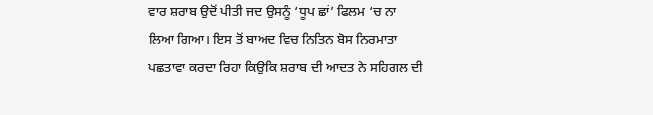ਵਾਰ ਸ਼ਰਾਬ ਉਦੋਂ ਪੀਤੀ ਜਦ ਉਸਨੂੰ ‘ਧੂਪ ਛਾਂ’ ਫਿਲਮ ‘ਚ ਨਾ ਲਿਆ ਗਿਆ। ਇਸ ਤੋਂ ਬਾਅਦ ਵਿਚ ਨਿਤਿਨ ਬੋਸ ਨਿਰਮਾਤਾ ਪਛਤਾਵਾ ਕਰਦਾ ਰਿਹਾ ਕਿਉਕਿ ਸ਼ਰਾਬ ਦੀ ਆਦਤ ਨੇ ਸਹਿਗਲ ਦੀ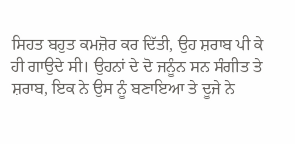ਸਿਹਤ ਬਹੁਤ ਕਮਜ਼ੋਰ ਕਰ ਦਿੱਤੀ, ਉਹ ਸ਼ਰਾਬ ਪੀ ਕੇ ਹੀ ਗਾਉਦੇ ਸੀ। ਉਹਨਾਂ ਦੇ ਦੋ ਜਨੂੰਨ ਸਨ ਸੰਗੀਤ ਤੇ ਸ਼ਰਾਬ, ਇਕ ਨੇ ਉਸ ਨੂੰ ਬਣਾਇਆ ਤੇ ਦੂਜੇ ਨੇ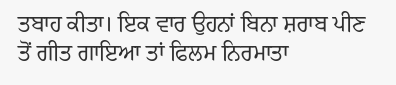ਤਬਾਹ ਕੀਤਾ। ਇਕ ਵਾਰ ਉਹਨਾਂ ਬਿਨਾ ਸ਼ਰਾਬ ਪੀਣ ਤੋਂ ਗੀਤ ਗਾਇਆ ਤਾਂ ਫਿਲਮ ਨਿਰਮਾਤਾ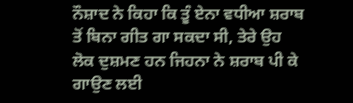ਨੌਸ਼ਾਦ ਨੇ ਕਿਹਾ ਕਿ ਤੂੰ ਏਨਾ ਵਧੀਆ ਸ਼ਰਾਬ ਤੋਂ ਬਿਨਾ ਗੀਤ ਗਾ ਸਕਦਾ ਸੀ, ਤੇਰੇ ਉਹ ਲੋਕ ਦੁਸ਼ਮਣ ਹਨ ਜਿਹਨਾ ਨੇ ਸ਼ਰਾਬ ਪੀ ਕੇ ਗਾਉਣ ਲਈ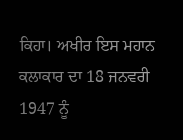ਕਿਹਾ। ਅਖੀਰ ਇਸ ਮਹਾਨ ਕਲਾਕਾਰ ਦਾ 18 ਜਨਵਰੀ 1947 ਨੂੰ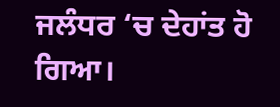ਜਲੰਧਰ ‘ਚ ਦੇਹਾਂਤ ਹੋ ਗਿਆ।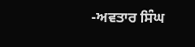-ਅਵਤਾਰ ਸਿੰਘ